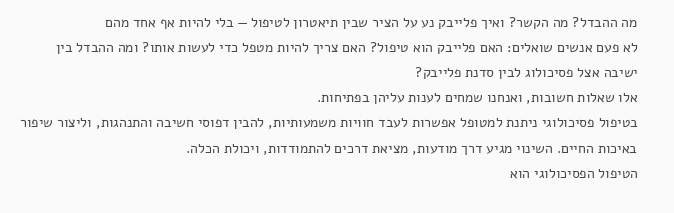מה ההבדל? מה הקשר? ואיך פלייבק נע על הציר שבין תיאטרון לטיפול — בלי להיות אף אחד מהם
לא פעם אנשים שואלים: האם פלייבק הוא טיפול? האם צריך להיות מטפל כדי לעשות אותו? ומה ההבדל בין ישיבה אצל פסיכולוג לבין סדנת פלייבק?
אלו שאלות חשובות, ואנחנו שמחים לענות עליהן בפתיחות.
בטיפול פסיכולוגי ניתנת למטופל אפשרות לעבד חוויות משמעותיות, להבין דפוסי חשיבה והתנהגות, וליצור שיפור באיכות החיים. השינוי מגיע דרך מודעות, מציאת דרכים להתמודדות, ויכולת הכלה.
הטיפול הפסיכולוגי הוא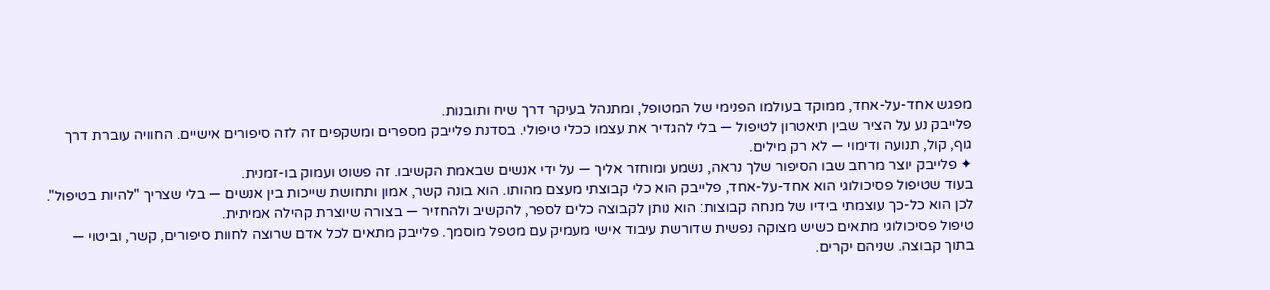מפגש אחד-על-אחד, ממוקד בעולמו הפנימי של המטופל, ומתנהל בעיקר דרך שיח ותובנות.
פלייבק נע על הציר שבין תיאטרון לטיפול — בלי להגדיר את עצמו ככלי טיפולי. בסדנת פלייבק מספרים ומשקפים זה לזה סיפורים אישיים. החוויה עוברת דרך גוף, קול, תנועה ודימוי — לא רק מילים.
✦ פלייבק יוצר מרחב שבו הסיפור שלך נראה, נשמע ומוחזר אליך — על ידי אנשים שבאמת הקשיבו. זה פשוט ועמוק בו-זמנית.
בעוד שטיפול פסיכולוגי הוא אחד-על-אחד, פלייבק הוא כלי קבוצתי מעצם מהותו. הוא בונה קשר, אמון ותחושת שייכות בין אנשים — בלי שצריך "להיות בטיפול".
לכן הוא כל-כך עוצמתי בידיו של מנחה קבוצות: הוא נותן לקבוצה כלים לספר, להקשיב ולהחזיר — בצורה שיוצרת קהילה אמיתית.
טיפול פסיכולוגי מתאים כשיש מצוקה נפשית שדורשת עיבוד אישי מעמיק עם מטפל מוסמך. פלייבק מתאים לכל אדם שרוצה לחוות סיפורים, קשר, וביטוי — בתוך קבוצה. שניהם יקרים.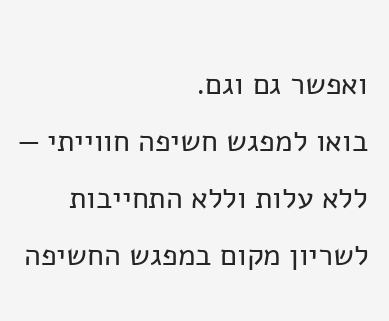ואפשר גם וגם.
בואו למפגש חשיפה חווייתי — ללא עלות וללא התחייבות
לשריון מקום במפגש החשיפה